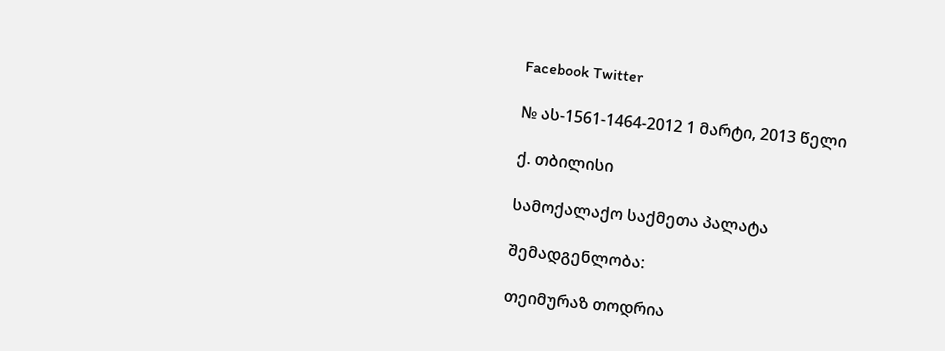Facebook Twitter

№ ას-1561-1464-2012 1 მარტი, 2013 წელი

ქ. თბილისი

სამოქალაქო საქმეთა პალატა

შემადგენლობა:

თეიმურაზ თოდრია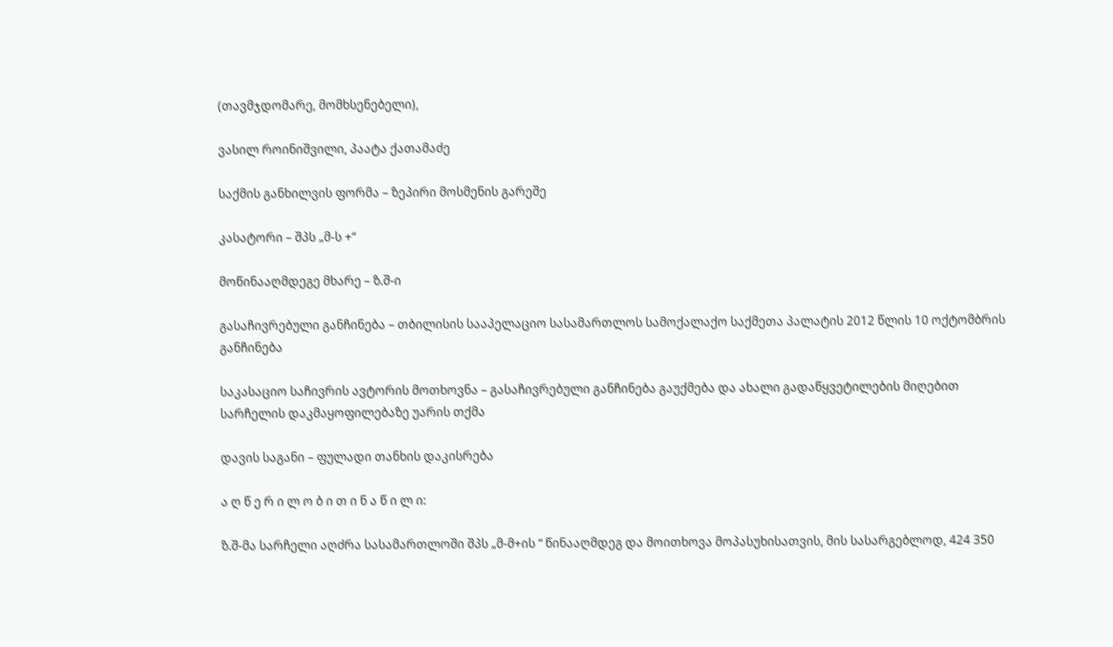(თავმჯდომარე, მომხსენებელი),

ვასილ როინიშვილი, პაატა ქათამაძე

საქმის განხილვის ფორმა – ზეპირი მოსმენის გარეშე

კასატორი – შპს „მ-ს +“

მოწინააღმდეგე მხარე – ზ.შ-ი

გასაჩივრებული განჩინება – თბილისის სააპელაციო სასამართლოს სამოქალაქო საქმეთა პალატის 2012 წლის 10 ოქტომბრის განჩინება

საკასაციო საჩივრის ავტორის მოთხოვნა – გასაჩივრებული განჩინება გაუქმება და ახალი გადაწყვეტილების მიღებით სარჩელის დაკმაყოფილებაზე უარის თქმა

დავის საგანი – ფულადი თანხის დაკისრება

ა ღ წ ე რ ი ლ ო ბ ი თ ი ნ ა წ ი ლ ი:

ზ.შ-მა სარჩელი აღძრა სასამართლოში შპს „მ-მ+ის “ წინააღმდეგ და მოითხოვა მოპასუხისათვის, მის სასარგებლოდ, 424 350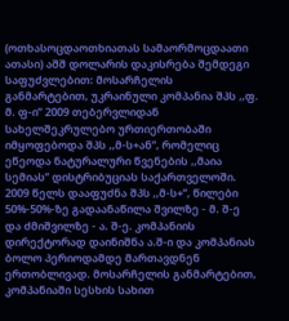(ოთხასოცდაოთხიათას სამაორმოცდაათი ათასი) აშშ დოლარის დაკისრება შემდეგი საფუძვლებით: მოსარჩელის განმარტებით, უკრაინული კომპანია შპს ,,ფ. მ. ფ-ი” 2009 თებერვლიდან სახელშეკრულებო ურთიერთობაში იმყოფებოდა შპს ,,მ-ს+ან”, რომელიც ეწეოდა ნატურალური წვენების ,,მაია სემიას” დისტრიბუციას საქართველოში. 2009 წელს დააფუძნა შპს ,,მ-ს+”, წილები 50%-50%-ზე გადაანაწილა შვილზე - მ. შ-ე და ძმიშვილზე - ა. შ-ე. კომპანიის დირექტორად დაინიშნა ა.შ-ი და კომპანიას ბოლო პერიოდამდე მართავდნენ ერთობლივად. მოსარჩელის განმარტებით, კომპანიაში სესხის სახით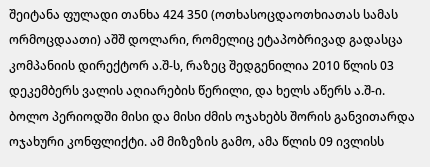შეიტანა ფულადი თანხა 424 350 (ოთხასოცდაოთხიათას სამას ორმოცდაათი) აშშ დოლარი, რომელიც ეტაპობრივად გადასცა კომპანიის დირექტორ ა.შ-ს, რაზეც შედგენილია 2010 წლის 03 დეკემბერს ვალის აღიარების წერილი, და ხელს აწერს ა.შ-ი. ბოლო პერიოდში მისი და მისი ძმის ოჯახებს შორის განვითარდა ოჯახური კონფლიქტი. ამ მიზეზის გამო, ამა წლის 09 ივლისს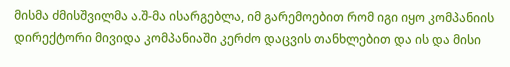მისმა ძმისშვილმა ა.შ-მა ისარგებლა, იმ გარემოებით რომ იგი იყო კომპანიის დირექტორი მივიდა კომპანიაში კერძო დაცვის თანხლებით და ის და მისი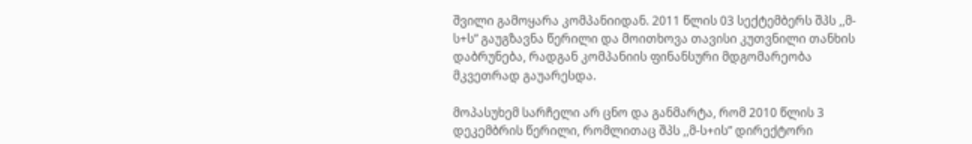შვილი გამოყარა კომპანიიდან. 2011 წლის 03 სექტემბერს შპს ,,მ-ს+ს” გაუგზავნა წერილი და მოითხოვა თავისი კუთვნილი თანხის დაბრუნება, რადგან კომპანიის ფინანსური მდგომარეობა მკვეთრად გაუარესდა.

მოპასუხემ სარჩელი არ ცნო და განმარტა, რომ 2010 წლის 3 დეკემბრის წერილი, რომლითაც შპს ,,მ-ს+ის” დირექტორი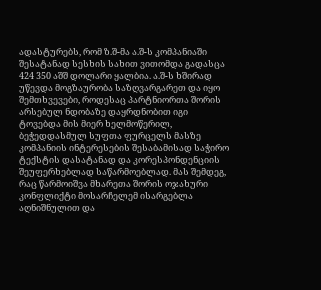ადასტურებს, რომ ზ.შ-მა ა.შ-ს კომპანიაში შესატანად სესხის სახით ვითომდა გადასცა 424 350 აშშ დოლარი ყალბია. ა.შ-ს ხშირად უწევდა მოგზაურობა საზღვარგარეთ და იყო შემთხვევები, როდესაც პარტნიორთა შორის არსებულ ნდობაზე დაყრდნობით იგი ტოვებდა მის მიერ ხელმოწერილ, ბეჭედდასმულ სუფთა ფურცელს მასზე კომპანიის ინტერესების შესაბამისად საჭირო ტექსტის დასატანად და კორესპონდენციის შეუფერხებლად საწარმოებლად. მას შემდეგ, რაც წარმოიშვა მხარეთა შორის ოჯახური კონფლიქტი მოსარჩელემ ისარგებლა აღნიშნულით და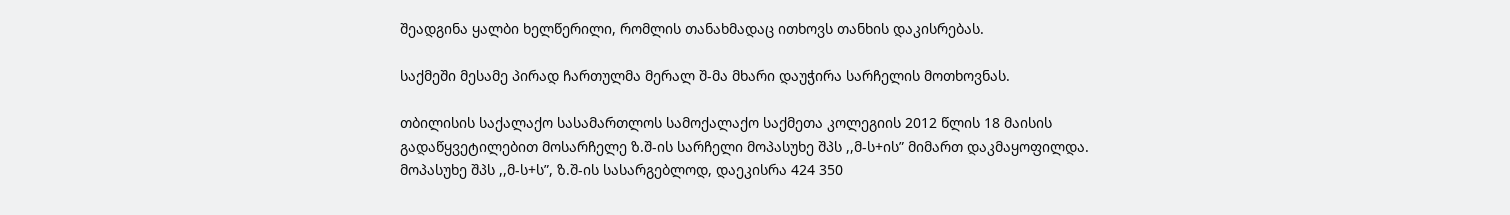შეადგინა ყალბი ხელწერილი, რომლის თანახმადაც ითხოვს თანხის დაკისრებას.

საქმეში მესამე პირად ჩართულმა მერალ შ-მა მხარი დაუჭირა სარჩელის მოთხოვნას.

თბილისის საქალაქო სასამართლოს სამოქალაქო საქმეთა კოლეგიის 2012 წლის 18 მაისის გადაწყვეტილებით მოსარჩელე ზ.შ-ის სარჩელი მოპასუხე შპს ,,მ-ს+ის” მიმართ დაკმაყოფილდა. მოპასუხე შპს ,,მ-ს+ს”, ზ.შ-ის სასარგებლოდ, დაეკისრა 424 350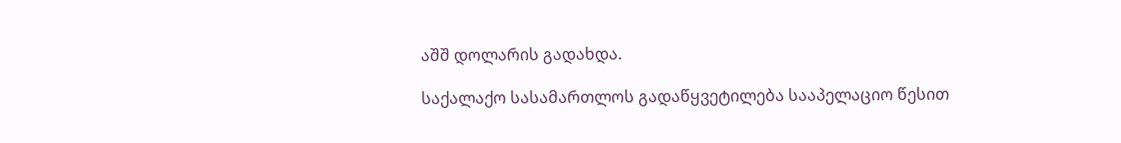აშშ დოლარის გადახდა.

საქალაქო სასამართლოს გადაწყვეტილება სააპელაციო წესით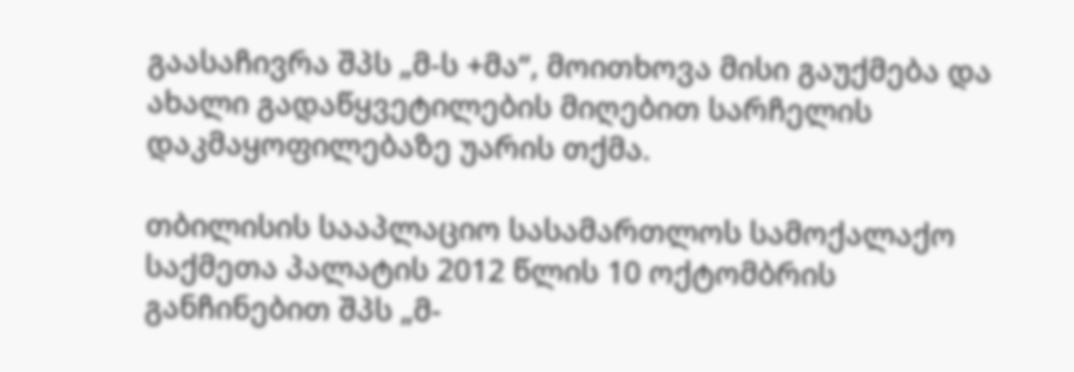გაასაჩივრა შპს „მ-ს +მა“, მოითხოვა მისი გაუქმება და ახალი გადაწყვეტილების მიღებით სარჩელის დაკმაყოფილებაზე უარის თქმა.

თბილისის სააპლაციო სასამართლოს სამოქალაქო საქმეთა პალატის 2012 წლის 10 ოქტომბრის განჩინებით შპს „მ-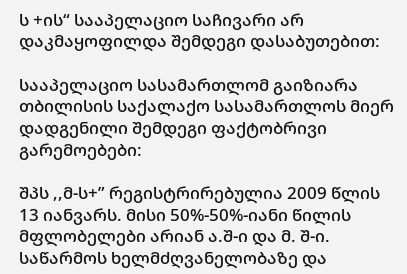ს +ის“ სააპელაციო საჩივარი არ დაკმაყოფილდა შემდეგი დასაბუთებით:

სააპელაციო სასამართლომ გაიზიარა თბილისის საქალაქო სასამართლოს მიერ დადგენილი შემდეგი ფაქტობრივი გარემოებები:

შპს ,,მ-ს+” რეგისტრირებულია 2009 წლის 13 იანვარს. მისი 50%-50%-იანი წილის მფლობელები არიან ა.შ-ი და მ. შ-ი. საწარმოს ხელმძღვანელობაზე და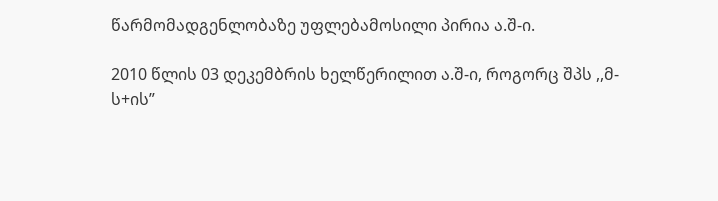წარმომადგენლობაზე უფლებამოსილი პირია ა.შ-ი.

2010 წლის 03 დეკემბრის ხელწერილით ა.შ-ი, როგორც შპს ,,მ-ს+ის”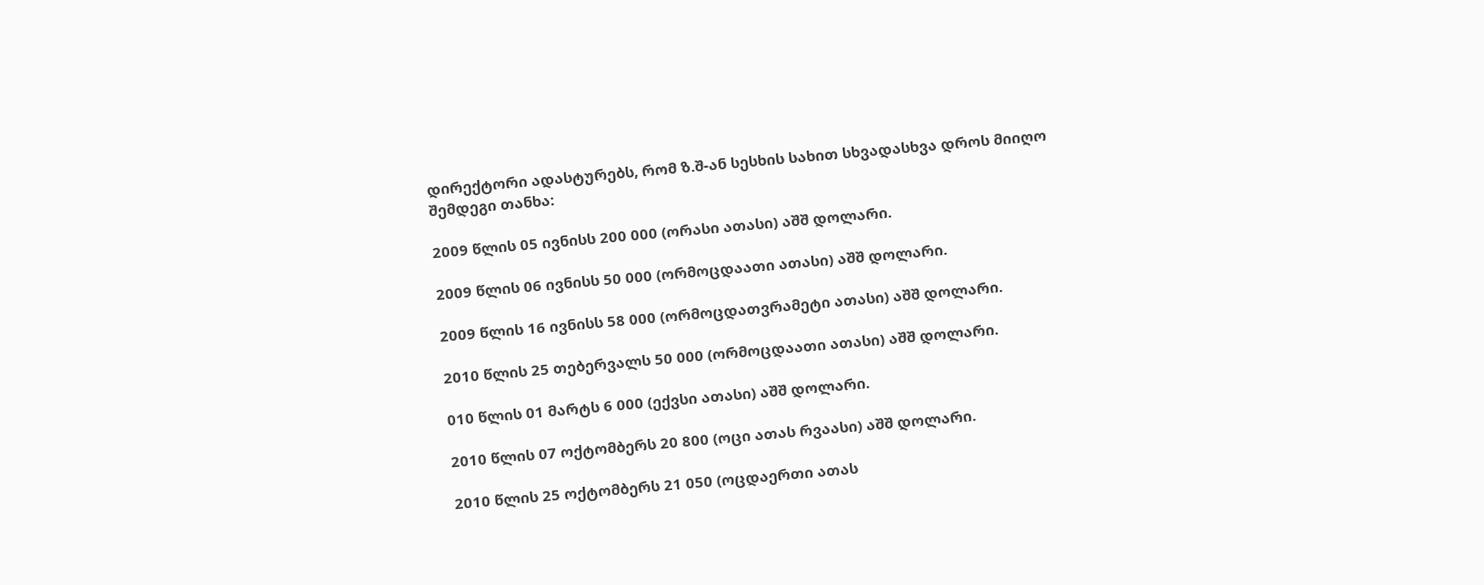დირექტორი ადასტურებს, რომ ზ.შ-ან სესხის სახით სხვადასხვა დროს მიიღო შემდეგი თანხა:

2009 წლის 05 ივნისს 200 000 (ორასი ათასი) აშშ დოლარი.

2009 წლის 06 ივნისს 50 000 (ორმოცდაათი ათასი) აშშ დოლარი.

2009 წლის 16 ივნისს 58 000 (ორმოცდათვრამეტი ათასი) აშშ დოლარი.

2010 წლის 25 თებერვალს 50 000 (ორმოცდაათი ათასი) აშშ დოლარი.

010 წლის 01 მარტს 6 000 (ექვსი ათასი) აშშ დოლარი.

2010 წლის 07 ოქტომბერს 20 800 (ოცი ათას რვაასი) აშშ დოლარი.

2010 წლის 25 ოქტომბერს 21 050 (ოცდაერთი ათას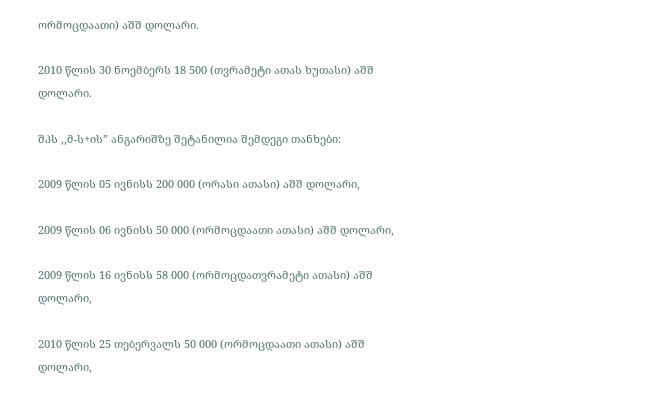ორმოცდაათი) აშშ დოლარი.

2010 წლის 30 ნოემბერს 18 500 (თვრამეტი ათას ხუთასი) აშშ დოლარი.

შპს ,,მ-ს+ის” ანგარიშზე შეტანილია შემდეგი თანხები:

2009 წლის 05 ივნისს 200 000 (ორასი ათასი) აშშ დოლარი,

2009 წლის 06 ივნისს 50 000 (ორმოცდაათი ათასი) აშშ დოლარი,

2009 წლის 16 ივნისს 58 000 (ორმოცდათვრამეტი ათასი) აშშ დოლარი,

2010 წლის 25 თებერვალს 50 000 (ორმოცდაათი ათასი) აშშ დოლარი,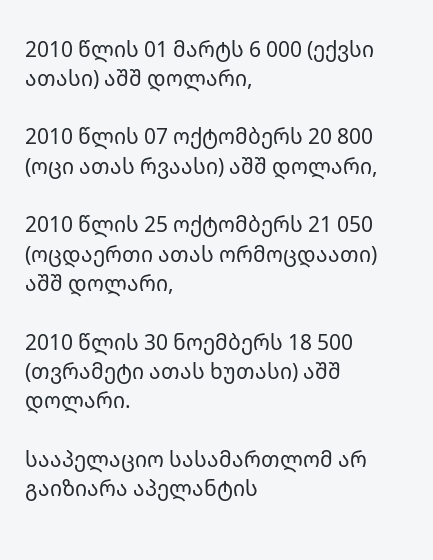2010 წლის 01 მარტს 6 000 (ექვსი ათასი) აშშ დოლარი,

2010 წლის 07 ოქტომბერს 20 800 (ოცი ათას რვაასი) აშშ დოლარი,

2010 წლის 25 ოქტომბერს 21 050 (ოცდაერთი ათას ორმოცდაათი) აშშ დოლარი,

2010 წლის 30 ნოემბერს 18 500 (თვრამეტი ათას ხუთასი) აშშ დოლარი.

სააპელაციო სასამართლომ არ გაიზიარა აპელანტის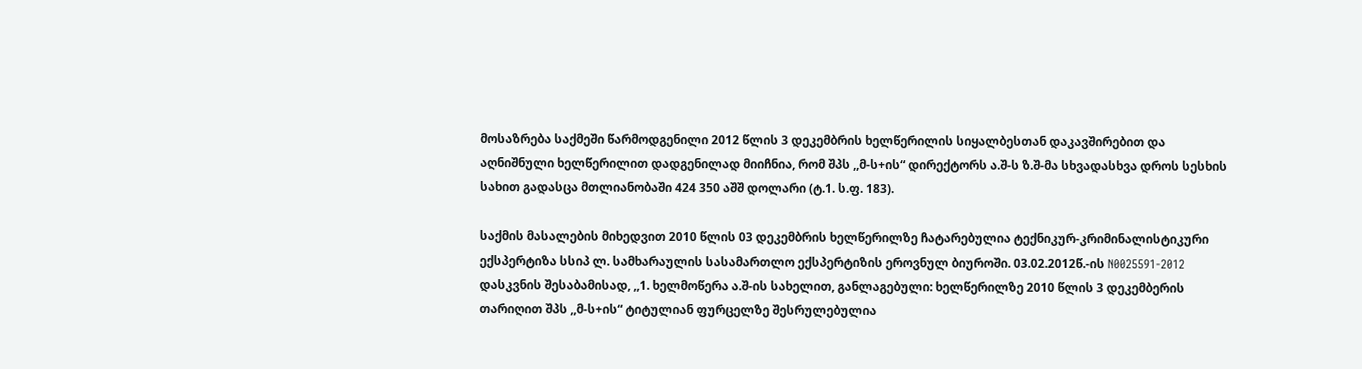მოსაზრება საქმეში წარმოდგენილი 2012 წლის 3 დეკემბრის ხელწერილის სიყალბესთან დაკავშირებით და აღნიშნული ხელწერილით დადგენილად მიიჩნია, რომ შპს ,,მ-ს+ის“ დირექტორს ა.შ-ს ზ.შ-მა სხვადასხვა დროს სესხის სახით გადასცა მთლიანობაში 424 350 აშშ დოლარი (ტ.1. ს.ფ. 183).

საქმის მასალების მიხედვით 2010 წლის 03 დეკემბრის ხელწერილზე ჩატარებულია ტექნიკურ-კრიმინალისტიკური ექსპერტიზა სსიპ ლ. სამხარაულის სასამართლო ექსპერტიზის ეროვნულ ბიუროში. 03.02.2012წ.-ის N0025591-2012 დასკვნის შესაბამისად, ,,1. ხელმოწერა ა.შ-ის სახელით, განლაგებული: ხელწერილზე 2010 წლის 3 დეკემბერის თარიღით შპს ,,მ-ს+ის“ ტიტულიან ფურცელზე შესრულებულია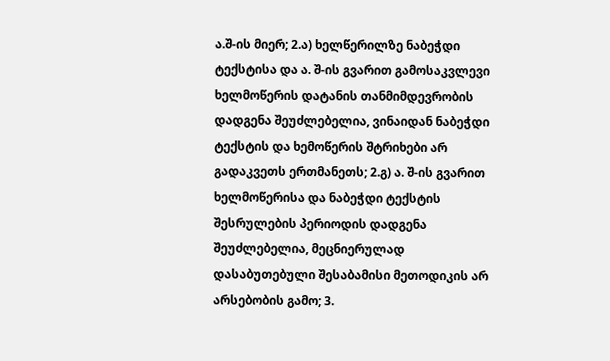ა.შ-ის მიერ; 2.ა) ხელწერილზე ნაბეჭდი ტექსტისა და ა. შ-ის გვარით გამოსაკვლევი ხელმოწერის დატანის თანმიმდევრობის დადგენა შეუძლებელია, ვინაიდან ნაბეჭდი ტექსტის და ხემოწერის შტრიხები არ გადაკვეთს ერთმანეთს; 2.გ) ა. შ-ის გვარით ხელმოწერისა და ნაბეჭდი ტექსტის შესრულების პერიოდის დადგენა შეუძლებელია, მეცნიერულად დასაბუთებული შესაბამისი მეთოდიკის არ არსებობის გამო; 3.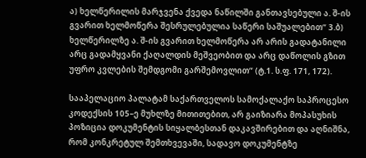ა) ხელწერილის მარჯვენა ქვედა ნაწილში განთავსებული ა. შ-ის გვარით ხელმოწერა შესრულებულია საწერი საშუალებით“ 3.ბ) ხელწერილზე ა. შ-ის გვარით ხელმოწერა არ არის გადატანილი არც გადამყვანი ქაღალდის მეშვეობით და არც დაწოლის გზით უფრო კვლების შემდგომი გარშემოვლით“ (ტ.1. ს.ფ. 171, 172).

სააპელაციო პალატამ საქართველოს სამოქალაქო საპროცესო კოდექსის 105–ე მუხლზე მითითებით, არ გაიზიარა მოპასუხის პოზიცია დოკუმენტის სიყალბესთან დაკავშირებით და აღნიშნა, რომ კონკრეტულ შემთხვევაში, სადავო დოკუმენტზე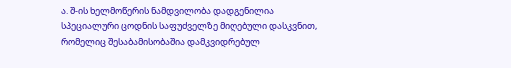ა. შ-ის ხელმოწერის ნამდვილობა დადგენილია სპეციალური ცოდნის საფუძველზე მიღებული დასკვნით, რომელიც შესაბამისობაშია დამკვიდრებულ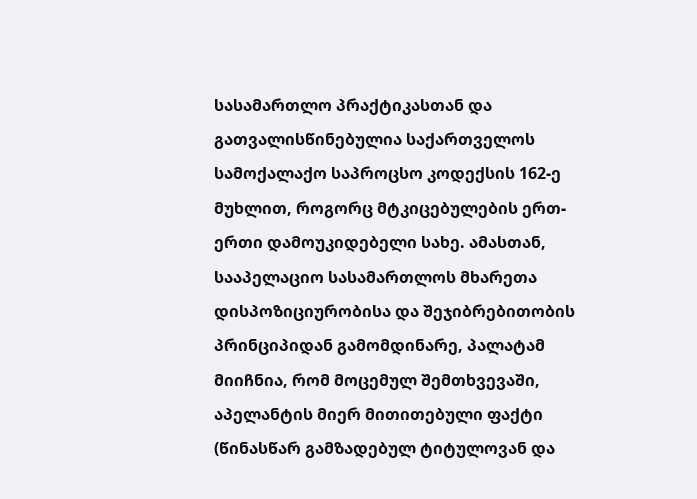სასამართლო პრაქტიკასთან და გათვალისწინებულია საქართველოს სამოქალაქო საპროცსო კოდექსის 162-ე მუხლით, როგორც მტკიცებულების ერთ-ერთი დამოუკიდებელი სახე. ამასთან, სააპელაციო სასამართლოს მხარეთა დისპოზიციურობისა და შეჯიბრებითობის პრინციპიდან გამომდინარე, პალატამ მიიჩნია, რომ მოცემულ შემთხვევაში, აპელანტის მიერ მითითებული ფაქტი (წინასწარ გამზადებულ ტიტულოვან და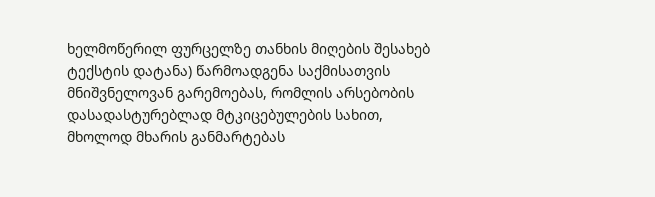ხელმოწერილ ფურცელზე თანხის მიღების შესახებ ტექსტის დატანა) წარმოადგენა საქმისათვის მნიშვნელოვან გარემოებას, რომლის არსებობის დასადასტურებლად მტკიცებულების სახით, მხოლოდ მხარის განმარტებას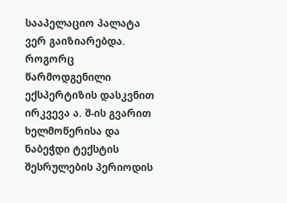სააპელაციო პალატა ვერ გაიზიარებდა. როგორც წარმოდგენილი ექსპერტიზის დასკვნით ირკვევა ა. შ-ის გვარით ხელმოწერისა და ნაბეჭდი ტექსტის შესრულების პერიოდის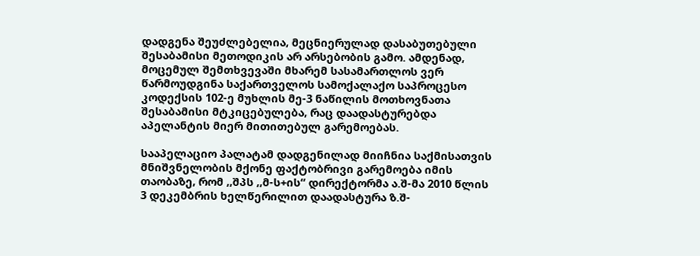დადგენა შეუძლებელია, მეცნიერულად დასაბუთებული შესაბამისი მეთოდიკის არ არსებობის გამო. ამდენად, მოცემულ შემთხვევაში მხარემ სასამართლოს ვერ წარმოუდგინა საქართველოს სამოქალაქო საპროცესო კოდექსის 102-ე მუხლის მე-3 ნაწილის მოთხოვნათა შესაბამისი მტკიცებულება, რაც დაადასტურებდა აპელანტის მიერ მითითებულ გარემოებას.

სააპელაციო პალატამ დადგენილად მიიჩნია საქმისათვის მნიშვნელობის მქონე ფაქტობრივი გარემოება იმის თაობაზე, რომ ,,შპს ,,მ-ს+ის“ დირექტორმა ა.შ-მა 2010 წლის 3 დეკემბრის ხელწერილით დაადასტურა ზ.შ-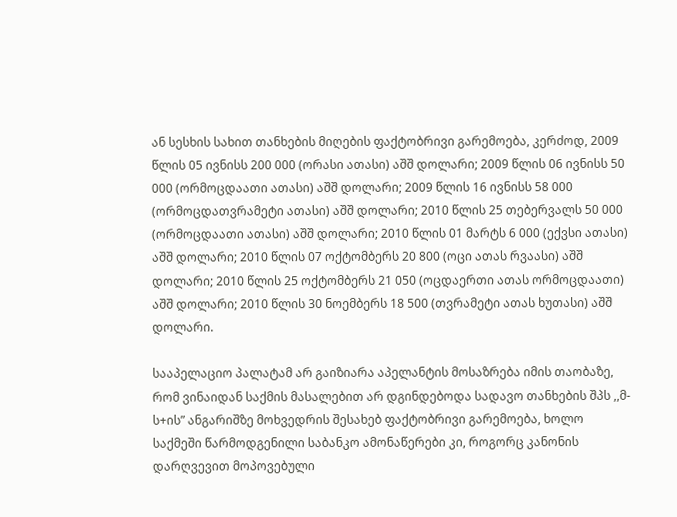ან სესხის სახით თანხების მიღების ფაქტობრივი გარემოება, კერძოდ, 2009 წლის 05 ივნისს 200 000 (ორასი ათასი) აშშ დოლარი; 2009 წლის 06 ივნისს 50 000 (ორმოცდაათი ათასი) აშშ დოლარი; 2009 წლის 16 ივნისს 58 000 (ორმოცდათვრამეტი ათასი) აშშ დოლარი; 2010 წლის 25 თებერვალს 50 000 (ორმოცდაათი ათასი) აშშ დოლარი; 2010 წლის 01 მარტს 6 000 (ექვსი ათასი) აშშ დოლარი; 2010 წლის 07 ოქტომბერს 20 800 (ოცი ათას რვაასი) აშშ დოლარი; 2010 წლის 25 ოქტომბერს 21 050 (ოცდაერთი ათას ორმოცდაათი) აშშ დოლარი; 2010 წლის 30 ნოემბერს 18 500 (თვრამეტი ათას ხუთასი) აშშ დოლარი.

სააპელაციო პალატამ არ გაიზიარა აპელანტის მოსაზრება იმის თაობაზე, რომ ვინაიდან საქმის მასალებით არ დგინდებოდა სადავო თანხების შპს ,,მ-ს+ის” ანგარიშზე მოხვედრის შესახებ ფაქტობრივი გარემოება, ხოლო საქმეში წარმოდგენილი საბანკო ამონაწერები კი, როგორც კანონის დარღვევით მოპოვებული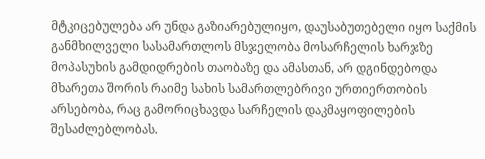მტკიცებულება არ უნდა გაზიარებულიყო, დაუსაბუთებელი იყო საქმის განმხილველი სასამართლოს მსჯელობა მოსარჩელის ხარჯზე მოპასუხის გამდიდრების თაობაზე და ამასთან, არ დგინდებოდა მხარეთა შორის რაიმე სახის სამართლებრივი ურთიერთობის არსებობა, რაც გამორიცხავდა სარჩელის დაკმაყოფილების შესაძლებლობას.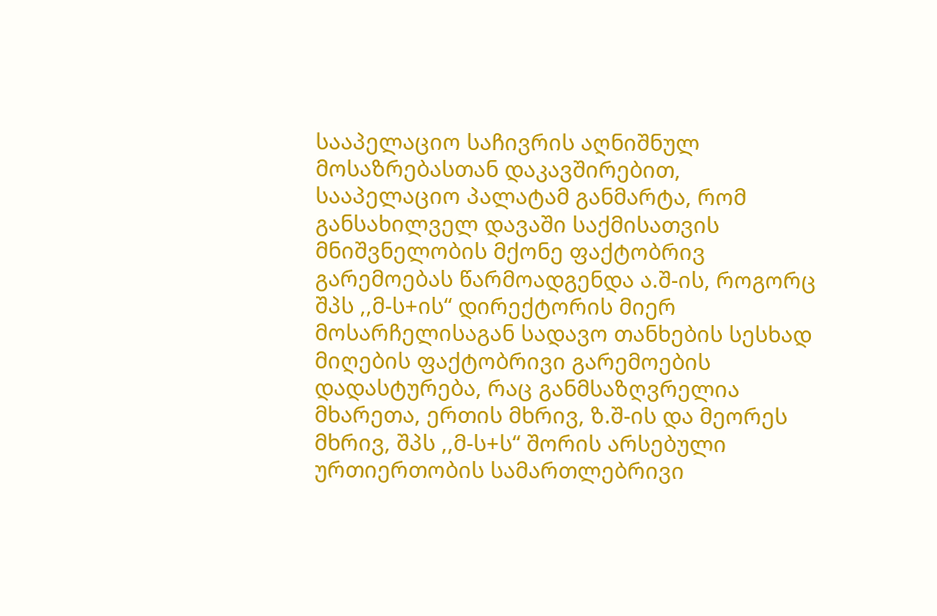სააპელაციო საჩივრის აღნიშნულ მოსაზრებასთან დაკავშირებით, სააპელაციო პალატამ განმარტა, რომ განსახილველ დავაში საქმისათვის მნიშვნელობის მქონე ფაქტობრივ გარემოებას წარმოადგენდა ა.შ-ის, როგორც შპს ,,მ-ს+ის“ დირექტორის მიერ მოსარჩელისაგან სადავო თანხების სესხად მიღების ფაქტობრივი გარემოების დადასტურება, რაც განმსაზღვრელია მხარეთა, ერთის მხრივ, ზ.შ-ის და მეორეს მხრივ, შპს ,,მ-ს+ს“ შორის არსებული ურთიერთობის სამართლებრივი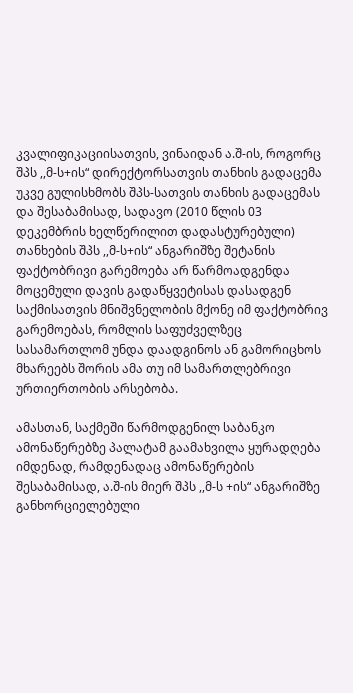კვალიფიკაციისათვის, ვინაიდან ა.შ-ის, როგორც შპს ,,მ-ს+ის“ დირექტორსათვის თანხის გადაცემა უკვე გულისხმობს შპს-სათვის თანხის გადაცემას და შესაბამისად, სადავო (2010 წლის 03 დეკემბრის ხელწერილით დადასტურებული) თანხების შპს ,,მ-ს+ის“ ანგარიშზე შეტანის ფაქტობრივი გარემოება არ წარმოადგენდა მოცემული დავის გადაწყვეტისას დასადგენ საქმისათვის მნიშვნელობის მქონე იმ ფაქტობრივ გარემოებას, რომლის საფუძველზეც სასამართლომ უნდა დაადგინოს ან გამორიცხოს მხარეებს შორის ამა თუ იმ სამართლებრივი ურთიერთობის არსებობა.

ამასთან, საქმეში წარმოდგენილ საბანკო ამონაწერებზე პალატამ გაამახვილა ყურადღება იმდენად, რამდენადაც ამონაწერების შესაბამისად, ა.შ-ის მიერ შპს ,,მ-ს +ის“ ანგარიშზე განხორციელებული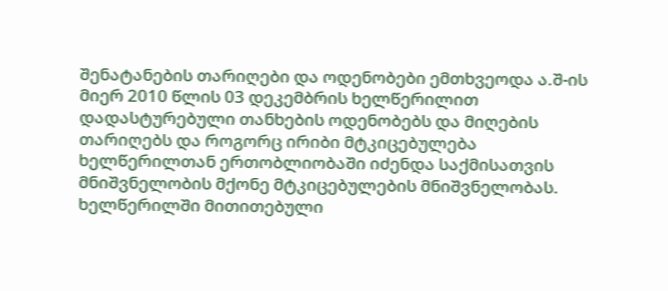შენატანების თარიღები და ოდენობები ემთხვეოდა ა.შ-ის მიერ 2010 წლის 03 დეკემბრის ხელწერილით დადასტურებული თანხების ოდენობებს და მიღების თარიღებს და როგორც ირიბი მტკიცებულება ხელწერილთან ერთობლიობაში იძენდა საქმისათვის მნიშვნელობის მქონე მტკიცებულების მნიშვნელობას. ხელწერილში მითითებული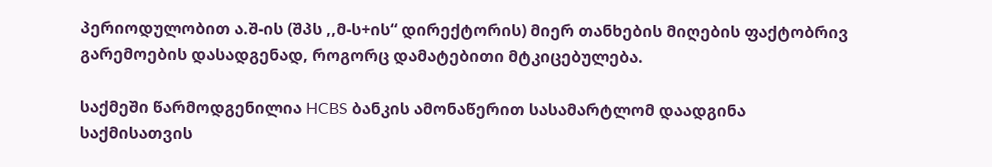პერიოდულობით ა.შ-ის (შპს ,,მ-ს+ის“ დირექტორის) მიერ თანხების მიღების ფაქტობრივ გარემოების დასადგენად, როგორც დამატებითი მტკიცებულება.

საქმეში წარმოდგენილია HCBS ბანკის ამონაწერით სასამარტლომ დაადგინა საქმისათვის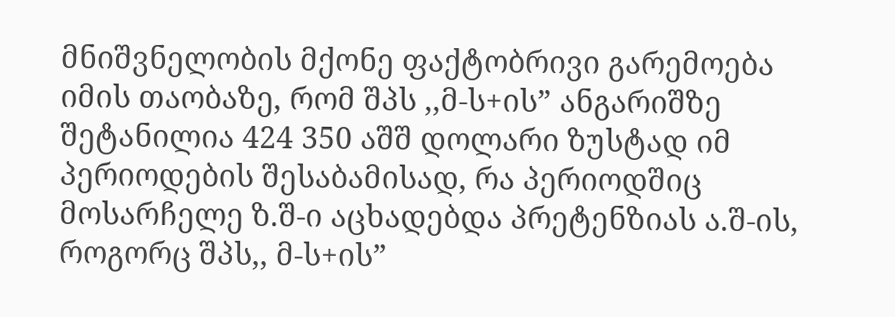მნიშვნელობის მქონე ფაქტობრივი გარემოება იმის თაობაზე, რომ შპს ,,მ-ს+ის” ანგარიშზე შეტანილია 424 350 აშშ დოლარი ზუსტად იმ პერიოდების შესაბამისად, რა პერიოდშიც მოსარჩელე ზ.შ-ი აცხადებდა პრეტენზიას ა.შ-ის, როგორც შპს,, მ-ს+ის”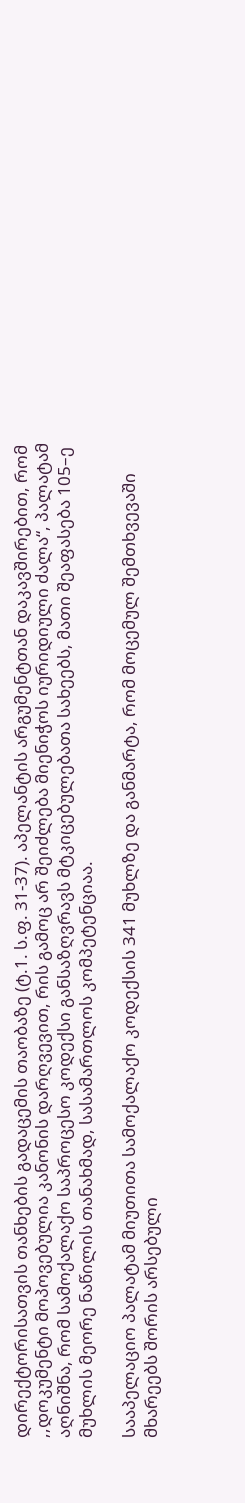დირექტორისათვის თანხების გადაცემის თაობაზე (ტ.1. ს.ფ. 31-37). აპელანტის არგუმენტთან დაკავშირებით, რომ ,,დოკუმენტი მოპოვებულია კანონის დარღვევით, რის გამოც არ შეიძლება მიენიჭოს იურიდიული ძალა“, პალატამ აღნიშნა, რომ სამოქალაქო საპროცესო კოდექსი განსაზღვრავს მტკიცებულებათა სახეებს, მათი შეაფასება 105–ე მუხლის მეორე ნაწილის თანახმად, სასამართლოს კომპეტენციაა.

სააპელაციო პალატამ მიუთითა სამოქალაქო კოდექსის 341 მუხლზე და განმარტა, რომ მოცემულ შემთხვევაში მხარეებს შორის არსებული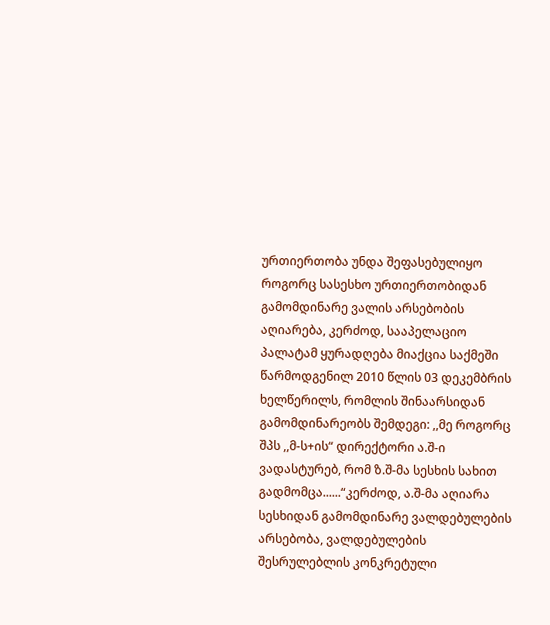ურთიერთობა უნდა შეფასებულიყო როგორც სასესხო ურთიერთობიდან გამომდინარე ვალის არსებობის აღიარება, კერძოდ, სააპელაციო პალატამ ყურადღება მიაქცია საქმეში წარმოდგენილ 2010 წლის 03 დეკემბრის ხელწერილს, რომლის შინაარსიდან გამომდინარეობს შემდეგი: ,,მე როგორც შპს ,,მ-ს+ის“ დირექტორი ა.შ-ი ვადასტურებ, რომ ზ.შ-მა სესხის სახით გადმომცა......“კერძოდ, ა.შ-მა აღიარა სესხიდან გამომდინარე ვალდებულების არსებობა, ვალდებულების შესრულებლის კონკრეტული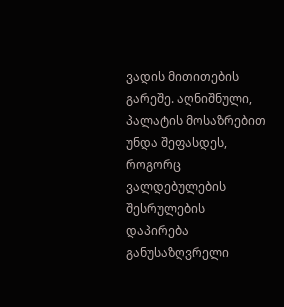ვადის მითითების გარეშე. აღნიშნული, პალატის მოსაზრებით უნდა შეფასდეს, როგორც ვალდებულების შესრულების დაპირება განუსაზღვრელი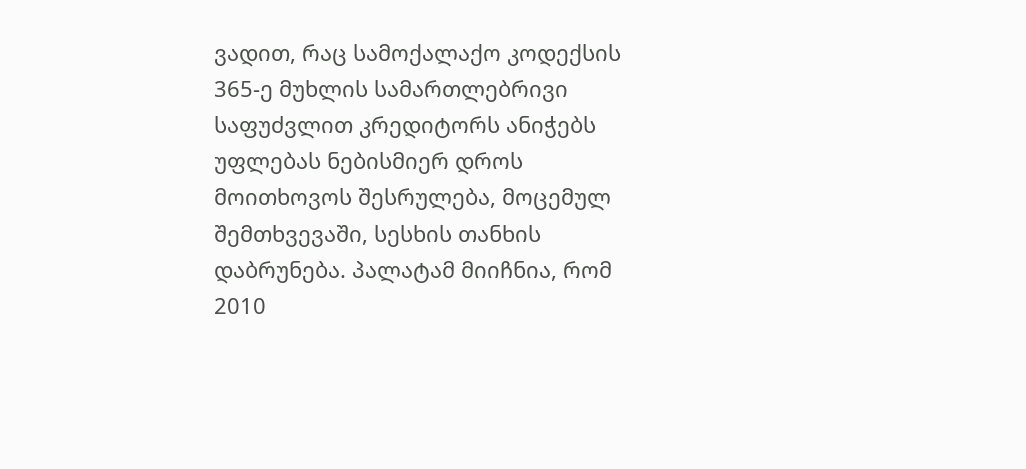ვადით, რაც სამოქალაქო კოდექსის 365-ე მუხლის სამართლებრივი საფუძვლით კრედიტორს ანიჭებს უფლებას ნებისმიერ დროს მოითხოვოს შესრულება, მოცემულ შემთხვევაში, სესხის თანხის დაბრუნება. პალატამ მიიჩნია, რომ 2010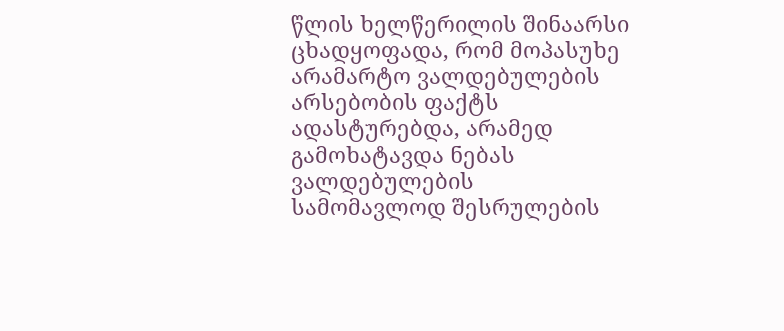წლის ხელწერილის შინაარსი ცხადყოფადა, რომ მოპასუხე არამარტო ვალდებულების არსებობის ფაქტს ადასტურებდა, არამედ გამოხატავდა ნებას ვალდებულების სამომავლოდ შესრულების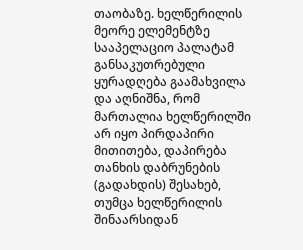თაობაზე. ხელწერილის მეორე ელემენტზე სააპელაციო პალატამ განსაკუთრებული ყურადღება გაამახვილა და აღნიშნა, რომ მართალია ხელწერილში არ იყო პირდაპირი მითითება, დაპირება თანხის დაბრუნების (გადახდის) შესახებ, თუმცა ხელწერილის შინაარსიდან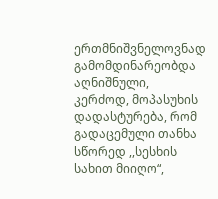ერთმნიშვნელოვნად გამომდინარეობდა აღნიშნული, კერძოდ, მოპასუხის დადასტურება, რომ გადაცემული თანხა სწორედ ,,სესხის სახით მიიღო“,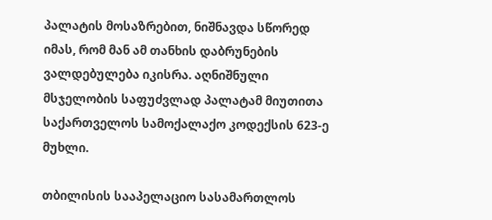პალატის მოსაზრებით, ნიშნავდა სწორედ იმას, რომ მან ამ თანხის დაბრუნების ვალდებულება იკისრა. აღნიშნული მსჯელობის საფუძვლად პალატამ მიუთითა საქართველოს სამოქალაქო კოდექსის 623-ე მუხლი.

თბილისის სააპელაციო სასამართლოს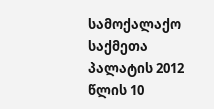სამოქალაქო საქმეთა პალატის 2012 წლის 10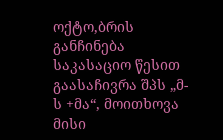ოქტო,ბრის განჩინება საკასაციო წესით გაასაჩივრა შპს „მ-ს +მა“, მოითხოვა მისი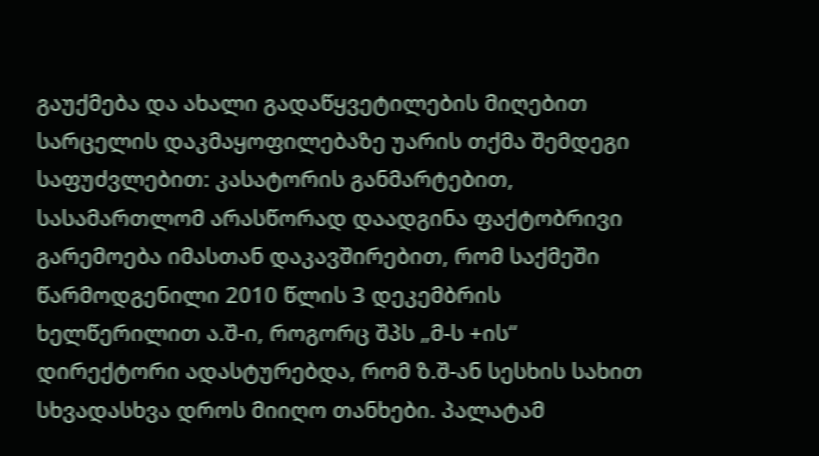გაუქმება და ახალი გადაწყვეტილების მიღებით სარცელის დაკმაყოფილებაზე უარის თქმა შემდეგი საფუძვლებით: კასატორის განმარტებით, სასამართლომ არასწორად დაადგინა ფაქტობრივი გარემოება იმასთან დაკავშირებით, რომ საქმეში წარმოდგენილი 2010 წლის 3 დეკემბრის ხელწერილით ა.შ-ი, როგორც შპს „მ-ს +ის“ დირექტორი ადასტურებდა, რომ ზ.შ-ან სესხის სახით სხვადასხვა დროს მიიღო თანხები. პალატამ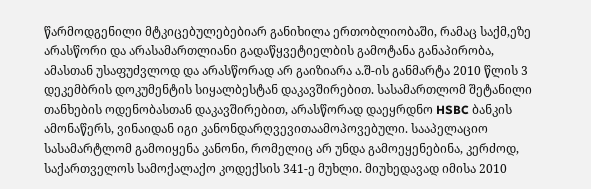წარმოდგენილი მტკიცებულებებიარ განიხილა ერთობლიობაში, რამაც საქმ,ეზე არასწორი და არასამართლიანი გადაწყვეტიელბის გამოტანა განაპირობა, ამასთან უსაფუძვლოდ და არასწორად არ გაიზიარა ა.შ-ის განმარტა 2010 წლის 3 დეკემბრის დოკუმენტის სიყალბესტან დაკავშირებით. სასამართლომ შეტანილი თანხების ოდენობასთან დაკავშირებით, არასწორად დაეყრდნო HSBC ბანკის ამონაწერს, ვინაიდან იგი კანონდარღვევითაამოპოვებული. სააპელაციო სასამარტლომ გამოიყენა კანონი, რომელიც არ უნდა გამოეყენებინა, კერძოდ, საქართველოს სამოქალაქო კოდექსის 341-ე მუხლი. მიუხედავად იმისა 2010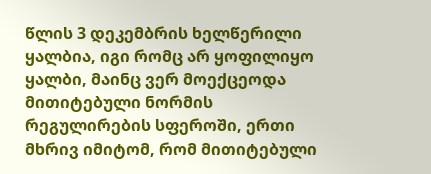წლის 3 დეკემბრის ხელწერილი ყალბია, იგი რომც არ ყოფილიყო ყალბი, მაინც ვერ მოექცეოდა მითიტებული ნორმის რეგულირების სფეროში, ერთი მხრივ იმიტომ, რომ მითიტებული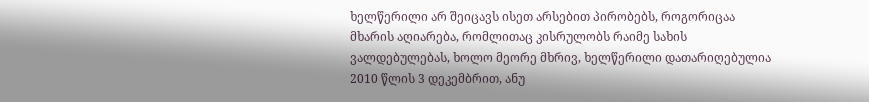ხელწერილი არ შეიცავს ისეთ არსებით პირობებს, როგორიცაა მხარის აღიარება, რომლითაც კისრულობს რაიმე სახის ვალდებულებას, ხოლო მეორე მხრივ, ხელწერილი დათარიღებულია 2010 წლის 3 დეკემბრით, ანუ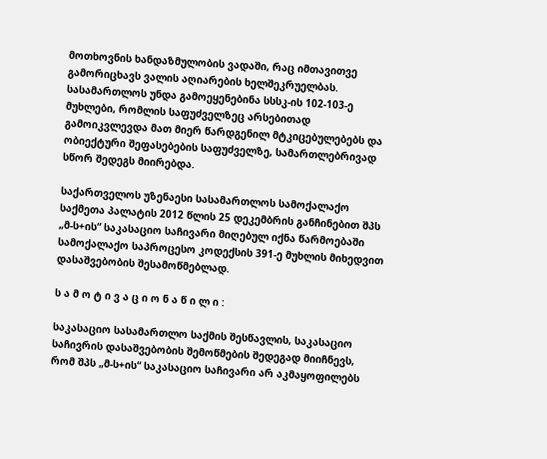მოთხოვნის ხანდაზმულობის ვადაში, რაც იმთავითვე გამორიცხავს ვალის აღიარების ხელშეკრუელბას. სასამართლოს უნდა გამოეყენებინა სსსკ-ის 102-103-ე მუხლები, რომლის საფუძველზეც არსებითად გამოიკვლევდა მათ მიერ წარდგენილ მტკიცებულებებს და ობიექტური შეფასებების საფუძველზე, სამართლებრივად სწორ შედეგს მიირებდა.

საქართველოს უზენაესი სასამართლოს სამოქალაქო საქმეთა პალატის 2012 წლის 25 დეკემბრის განჩინებით შპს „მ-ს+ის“ საკასაციო საჩივარი მიღებულ იქნა წარმოებაში სამოქალაქო საპროცესო კოდექსის 391-ე მუხლის მიხედვით დასაშვებობის შესამოწმებლად.

ს ა მ ო ტ ი ვ ა ც ი ო ნ ა წ ი ლ ი :

საკასაციო სასამართლო საქმის შესწავლის, საკასაციო საჩივრის დასაშვებობის შემოწმების შედეგად მიიჩნევს, რომ შპს „მ-ს+ის“ საკასაციო საჩივარი არ აკმაყოფილებს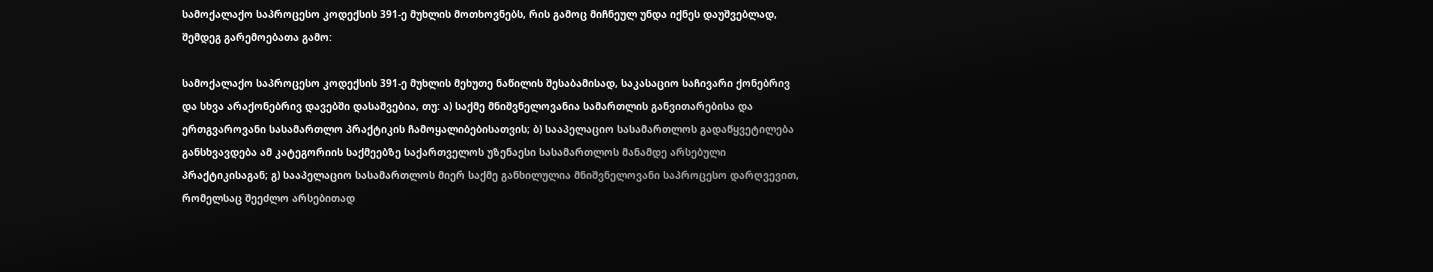სამოქალაქო საპროცესო კოდექსის 391-ე მუხლის მოთხოვნებს, რის გამოც მიჩნეულ უნდა იქნეს დაუშვებლად, შემდეგ გარემოებათა გამო:

სამოქალაქო საპროცესო კოდექსის 391-ე მუხლის მეხუთე ნაწილის შესაბამისად, საკასაციო საჩივარი ქონებრივ და სხვა არაქონებრივ დავებში დასაშვებია, თუ: ა) საქმე მნიშვნელოვანია სამართლის განვითარებისა და ერთგვაროვანი სასამართლო პრაქტიკის ჩამოყალიბებისათვის; ბ) სააპელაციო სასამართლოს გადაწყვეტილება განსხვავდება ამ კატეგორიის საქმეებზე საქართველოს უზენაესი სასამართლოს მანამდე არსებული პრაქტიკისაგან; გ) სააპელაციო სასამართლოს მიერ საქმე განხილულია მნიშვნელოვანი საპროცესო დარღვევით, რომელსაც შეეძლო არსებითად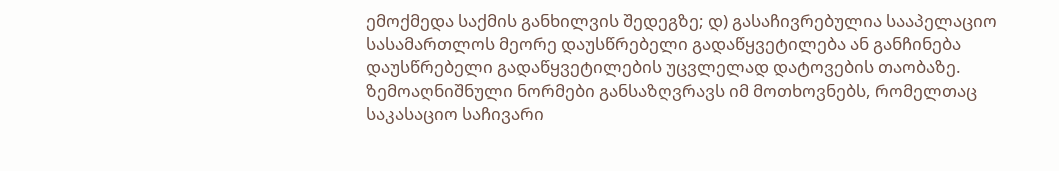ემოქმედა საქმის განხილვის შედეგზე; დ) გასაჩივრებულია სააპელაციო სასამართლოს მეორე დაუსწრებელი გადაწყვეტილება ან განჩინება დაუსწრებელი გადაწყვეტილების უცვლელად დატოვების თაობაზე. ზემოაღნიშნული ნორმები განსაზღვრავს იმ მოთხოვნებს, რომელთაც საკასაციო საჩივარი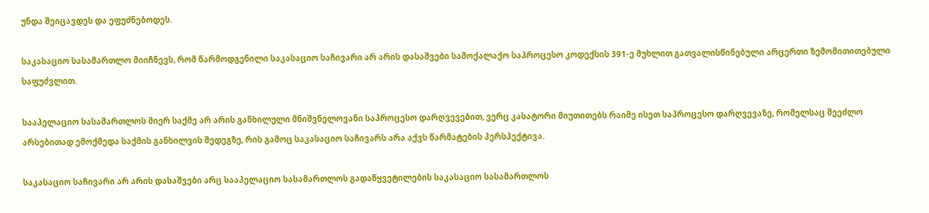უნდა შეიცავდეს და ეფუძნებოდეს.

საკასაციო სასამართლო მიიჩნევს, რომ წარმოდგენილი საკასაციო საჩივარი არ არის დასაშვები სამოქალაქო საპროცესო კოდექსის 391-ე მუხლით გათვალისწინებული არცერთი ზემომითითებული საფუძვლით.

სააპელაციო სასამართლოს მიერ საქმე არ არის განხილული მნიშვნელოვანი საპროცესო დარღვევებით, ვერც კასატორი მიუთითებს რაიმე ისეთ საპროცესო დარღვევაზე, რომელსაც შეეძლო არსებითად ემოქმედა საქმის განხილვის შედეგზე, რის გამოც საკასაციო საჩივარს არა აქვს წარმატების პერსპექტივა.

საკასაციო საჩივარი არ არის დასაშვები არც სააპელაციო სასამართლოს გადაწყვეტილების საკასაციო სასამართლოს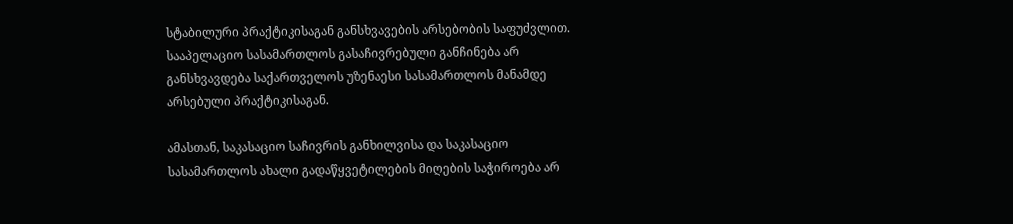სტაბილური პრაქტიკისაგან განსხვავების არსებობის საფუძვლით. სააპელაციო სასამართლოს გასაჩივრებული განჩინება არ განსხვავდება საქართველოს უზენაესი სასამართლოს მანამდე არსებული პრაქტიკისაგან.

ამასთან, საკასაციო საჩივრის განხილვისა და საკასაციო სასამართლოს ახალი გადაწყვეტილების მიღების საჭიროება არ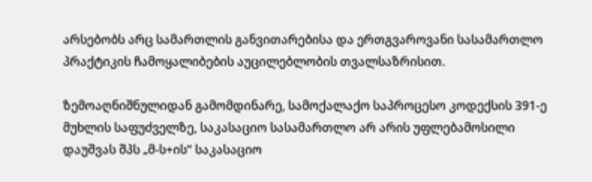არსებობს არც სამართლის განვითარებისა და ერთგვაროვანი სასამართლო პრაქტიკის ჩამოყალიბების აუცილებლობის თვალსაზრისით.

ზემოაღნიშნულიდან გამომდინარე, სამოქალაქო საპროცესო კოდექსის 391-ე მუხლის საფუძველზე, საკასაციო სასამართლო არ არის უფლებამოსილი დაუშვას შპს „მ-ს+ის“ საკასაციო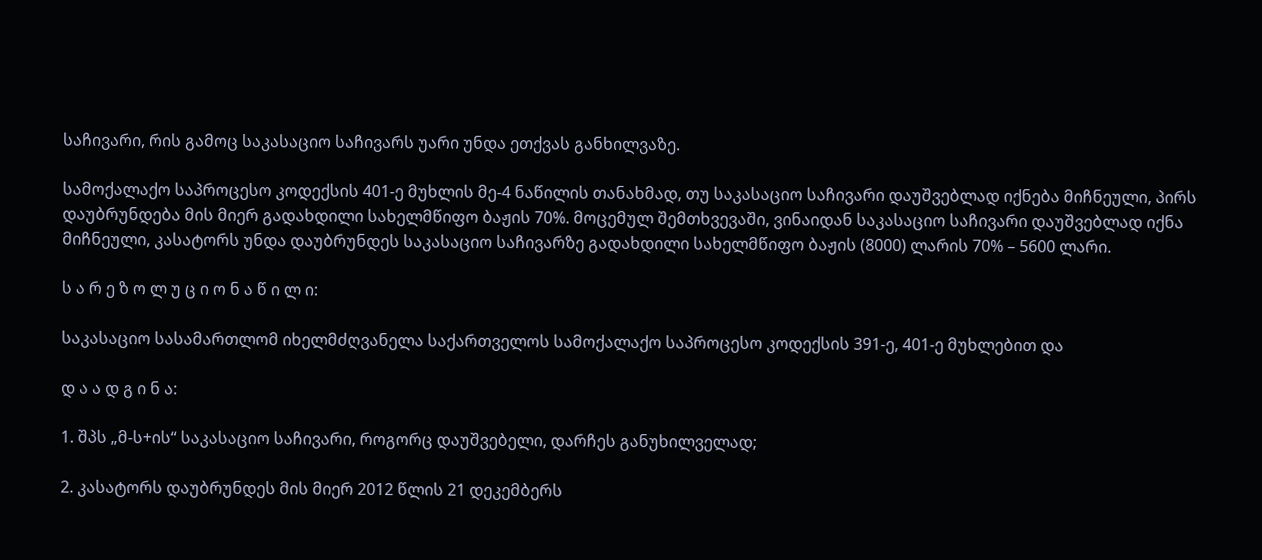საჩივარი, რის გამოც საკასაციო საჩივარს უარი უნდა ეთქვას განხილვაზე.

სამოქალაქო საპროცესო კოდექსის 401-ე მუხლის მე-4 ნაწილის თანახმად, თუ საკასაციო საჩივარი დაუშვებლად იქნება მიჩნეული, პირს დაუბრუნდება მის მიერ გადახდილი სახელმწიფო ბაჟის 70%. მოცემულ შემთხვევაში, ვინაიდან საკასაციო საჩივარი დაუშვებლად იქნა მიჩნეული, კასატორს უნდა დაუბრუნდეს საკასაციო საჩივარზე გადახდილი სახელმწიფო ბაჟის (8000) ლარის 70% – 5600 ლარი.

ს ა რ ე ზ ო ლ უ ც ი ო ნ ა წ ი ლ ი:

საკასაციო სასამართლომ იხელმძღვანელა საქართველოს სამოქალაქო საპროცესო კოდექსის 391-ე, 401-ე მუხლებით და

დ ა ა დ გ ი ნ ა:

1. შპს „მ-ს+ის“ საკასაციო საჩივარი, როგორც დაუშვებელი, დარჩეს განუხილველად;

2. კასატორს დაუბრუნდეს მის მიერ 2012 წლის 21 დეკემბერს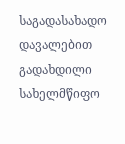საგადასახადო დავალებით გადახდილი სახელმწიფო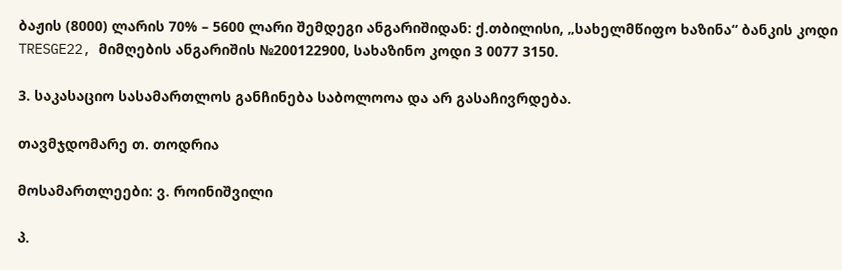ბაჟის (8000) ლარის 70% – 5600 ლარი შემდეგი ანგარიშიდან: ქ.თბილისი, „სახელმწიფო ხაზინა“ ბანკის კოდი TRESGE22, მიმღების ანგარიშის №200122900, სახაზინო კოდი 3 0077 3150.

3. საკასაციო სასამართლოს განჩინება საბოლოოა და არ გასაჩივრდება.

თავმჯდომარე თ. თოდრია

მოსამართლეები: ვ. როინიშვილი

პ.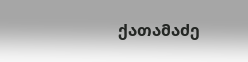ქათამაძე